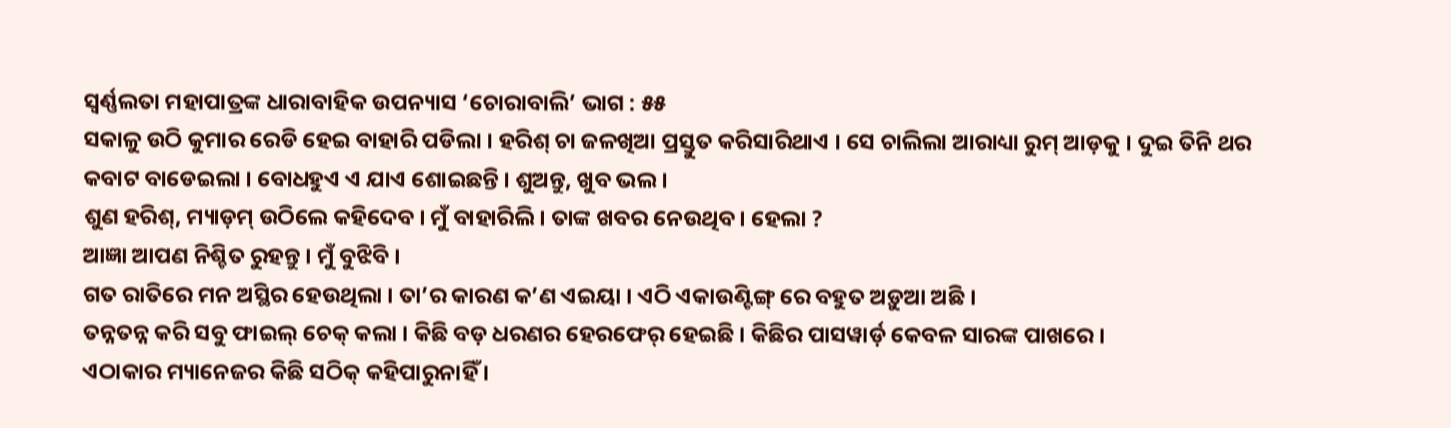ସ୍ଵର୍ଣ୍ଣଲତା ମହାପାତ୍ରଙ୍କ ଧାରାବାହିକ ଉପନ୍ୟାସ ‘ଚୋରାବାଲି’ ଭାଗ : ୫୫
ସକାଳୁ ଉଠି କୁମାର ରେଡି ହେଇ ବାହାରି ପଡିଲା । ହରିଶ୍ ଚା ଜଳଖିଆ ପ୍ରସ୍ତୁତ କରିସାରିଥାଏ । ସେ ଚାଲିଲା ଆରାଧ୍ୟା ରୁମ୍ ଆଡ଼କୁ । ଦୁଇ ତିନି ଥର କବାଟ ବାଡେଇଲା । ବୋଧହୁଏ ଏ ଯାଏ ଶୋଇଛନ୍ତି । ଶୁଅନ୍ତୁ, ଖୁବ ଭଲ ।
ଶୁଣ ହରିଶ୍, ମ୍ୟାଡ଼ମ୍ ଉଠିଲେ କହିଦେବ । ମୁଁ ବାହାରିଲି । ତାଙ୍କ ଖବର ନେଉଥିବ । ହେଲା ?
ଆଜ୍ଞା ଆପଣ ନିଶ୍ଚିତ ରୁହନ୍ତୁ । ମୁଁ ବୁଝିବି ।
ଗତ ରାତିରେ ମନ ଅସ୍ଥିର ହେଉଥିଲା । ତା’ର କାରଣ କ’ଣ ଏଇୟା । ଏଠି ଏକାଉଣ୍ଟିଙ୍ଗ୍ ରେ ବହୁତ ଅଡ଼ୁଆ ଅଛି ।
ତନ୍ନତନ୍ନ କରି ସବୁ ଫାଇଲ୍ ଚେକ୍ କଲା । କିଛି ବଡ଼ ଧରଣର ହେରଫେର୍ ହେଇଛି । କିଛିର ପାସୱାର୍ଡ଼ କେବଳ ସାରଙ୍କ ପାଖରେ ।
ଏଠାକାର ମ୍ୟାନେଜର କିଛି ସଠିକ୍ କହିପାରୁନାହିଁ ।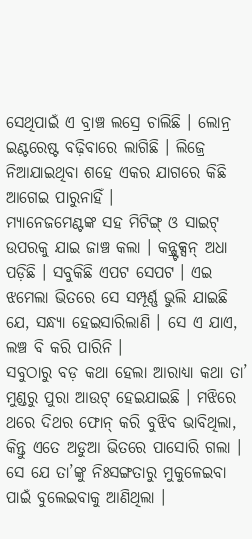ସେଥିପାଇଁ ଏ ବ୍ରାଞ୍ଚ ଲସ୍ରେ ଚାଲିଛି । ଲୋନ୍ର ଇଣ୍ଟରେଷ୍ଟ ବଢ଼ିବାରେ ଲାଗିଛି । ଲିଜ୍ରେ ନିଆଯାଇଥିବା ଶହେ ଏକର ଯାଗରେ କିଛି ଆଗେଇ ପାରୁନାହିଁ ।
ମ୍ୟାନେଜମେଣ୍ଟଙ୍କ ସହ ମିଟିଙ୍ଗ୍ ଓ ସାଇଟ୍ ଉପରକୁ ଯାଇ ଜାଞ୍ଚ କଲା । କନ୍ଷ୍ଟ୍ରକ୍ସନ୍ ଅଧା ପଡ଼ିଛି । ସବୁକିଛି ଏପଟ ସେପଟ । ଏଇ ଝମେଲା ଭିତରେ ସେ ସମ୍ପୂର୍ଣ୍ଣ ଭୁଲି ଯାଇଛି ଯେ, ସନ୍ଧ୍ୟା ହେଇସାରିଲାଣି । ସେ ଏ ଯାଏ, ଲଞ୍ଚ ବି କରି ପାରିନି ।
ସବୁଠାରୁ ବଡ଼ କଥା ହେଲା ଆରାଧ୍ୟା କଥା ତା’ ମୁଣ୍ଡରୁ ପୁରା ଆଉଟ୍ ହେଇଯାଇଛି । ମଝିରେ ଥରେ ଦିଥର ଫୋନ୍ କରି ବୁଝିବ ଭାବିଥିଲା, କିନ୍ତୁ ଏତେ ଅଡୁଆ ଭିତରେ ପାସୋରି ଗଲା ।
ସେ ଯେ ତା’ଙ୍କୁ ନିଃସଙ୍ଗତାରୁ ମୁକୁଳେଇବା ପାଇଁ ବୁଲେଇବାକୁ ଆଣିଥିଲା ।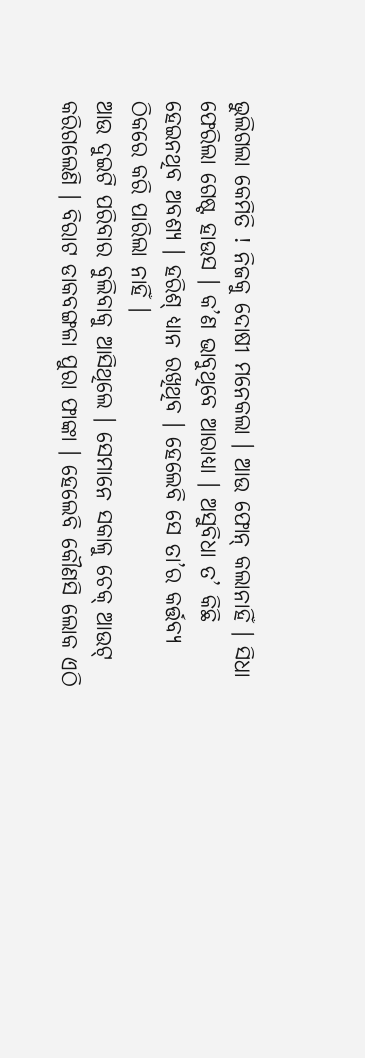ଭୁଲିଗଲା କେମିତି ! ନିଜକୁ ଦୋଷୀ ମନେକଲା । ଆଉ ଫୋନ୍ କଲାନାହିଁ । ସିଧା ଫେରିଲା ଗେଷ୍ଟ ହାଉସ । କ’ଣ ଭାବୁଥିବେ ଆରାଧ୍ୟା । ଅସୁବିଧା ତ’ କିଛି ହେଇନଥିବ ଅବଶ୍ୟ । ହରିଶ୍ ଧ୍ୟାନ ରଖିଥିବ । ହେଲେବି ସେ ତା’ର କର୍ତ୍ତବ୍ୟ ଠିକରେ କରି ପାରିଲା ନାହିଁ ।
ଆଉ ଦୁଇଟି ପରିବାର ବୁଲିବାକୁ ଆସିଥିଲେ । ସେମାନେ ସକାଳୁ ଚେକ୍ ଆଉଟ୍ କରିଗଲେଣି । ବିରାଟ ଡାକବଙ୍ଗଳା ପୁରା ଫାଙ୍କା । ହେଲେବି କୌଣସି ଲୋକ ଏଠି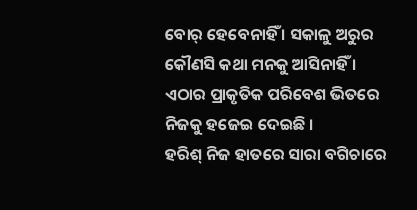ବୋର୍ ହେବେନାହିଁ । ସକାଳୁ ଅରୁର କୌଣସି କଥା ମନକୁ ଆସିନାହିଁ । ଏଠାର ପ୍ରାକୃତିକ ପରିବେଶ ଭିତରେ ନିଜକୁ ହଜେଇ ଦେଇଛି ।
ହରିଶ୍ ନିଜ ହାତରେ ସାରା ବଗିଚାରେ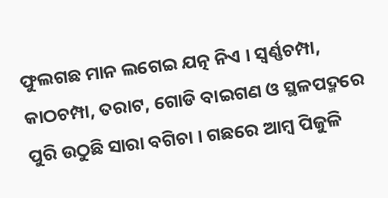ଫୁଲଗଛ ମାନ ଲଗେଇ ଯତ୍ନ ନିଏ । ସ୍ୱର୍ଣ୍ଣଚମ୍ପା, କାଠଚମ୍ପା, ତରାଟ, ଗୋଡି ବାଇଗଣ ଓ ସ୍ଥଳପଦ୍ମରେ ପୁରି ଉଠୁଛି ସାରା ବଗିଚା । ଗଛରେ ଆମ୍ବ ପିଜୁଳି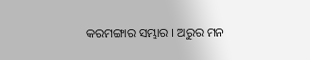କରମଙ୍ଗାର ସମ୍ଭାର । ଅରୁର ମନ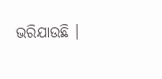ଭରିଯାଉଛି ।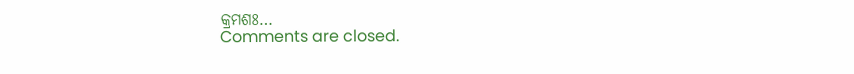କ୍ରମଶଃ…
Comments are closed.